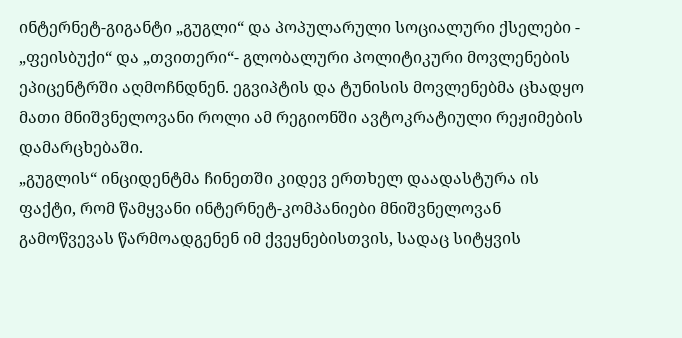ინტერნეტ-გიგანტი „გუგლი“ და პოპულარული სოციალური ქსელები - „ფეისბუქი“ და „თვითერი“- გლობალური პოლიტიკური მოვლენების ეპიცენტრში აღმოჩნდნენ. ეგვიპტის და ტუნისის მოვლენებმა ცხადყო მათი მნიშვნელოვანი როლი ამ რეგიონში ავტოკრატიული რეჟიმების დამარცხებაში.
„გუგლის“ ინციდენტმა ჩინეთში კიდევ ერთხელ დაადასტურა ის ფაქტი, რომ წამყვანი ინტერნეტ-კომპანიები მნიშვნელოვან გამოწვევას წარმოადგენენ იმ ქვეყნებისთვის, სადაც სიტყვის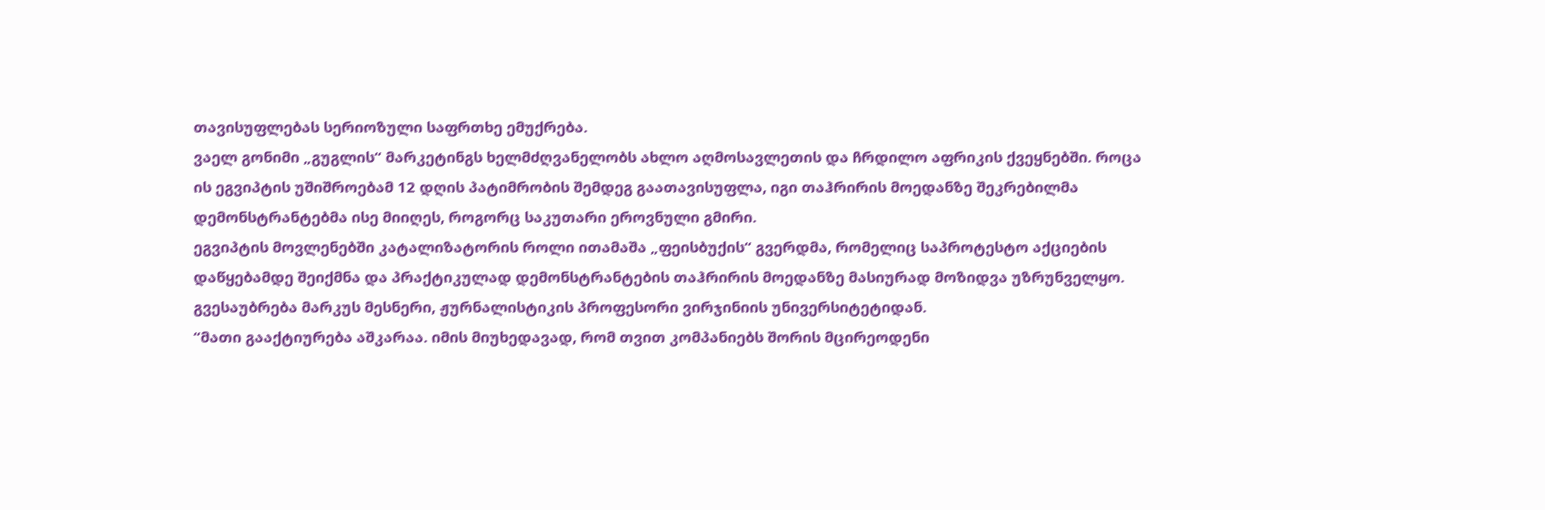თავისუფლებას სერიოზული საფრთხე ემუქრება.
ვაელ გონიმი „გუგლის“ მარკეტინგს ხელმძღვანელობს ახლო აღმოსავლეთის და ჩრდილო აფრიკის ქვეყნებში. როცა ის ეგვიპტის უშიშროებამ 12 დღის პატიმრობის შემდეგ გაათავისუფლა, იგი თაჰრირის მოედანზე შეკრებილმა დემონსტრანტებმა ისე მიიღეს, როგორც საკუთარი ეროვნული გმირი.
ეგვიპტის მოვლენებში კატალიზატორის როლი ითამაშა „ფეისბუქის“ გვერდმა, რომელიც საპროტესტო აქციების დაწყებამდე შეიქმნა და პრაქტიკულად დემონსტრანტების თაჰრირის მოედანზე მასიურად მოზიდვა უზრუნველყო.
გვესაუბრება მარკუს მესნერი, ჟურნალისტიკის პროფესორი ვირჯინიის უნივერსიტეტიდან.
“მათი გააქტიურება აშკარაა. იმის მიუხედავად, რომ თვით კომპანიებს შორის მცირეოდენი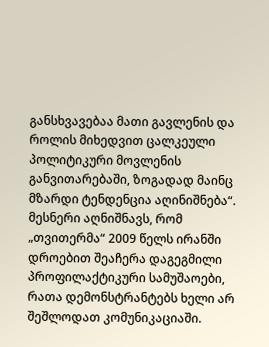განსხვავებაა მათი გავლენის და როლის მიხედვით ცალკეული პოლიტიკური მოვლენის განვითარებაში, ზოგადად მაინც მზარდი ტენდენცია აღინიშნება“.
მესნერი აღნიშნავს, რომ „თვითერმა“ 2009 წელს ირანში დროებით შეაჩერა დაგეგმილი პროფილაქტიკური სამუშაოები, რათა დემონსტრანტებს ხელი არ შეშლოდათ კომუნიკაციაში.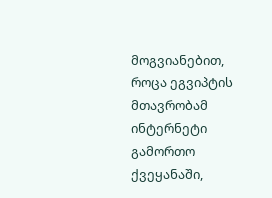მოგვიანებით, როცა ეგვიპტის მთავრობამ ინტერნეტი გამორთო ქვეყანაში,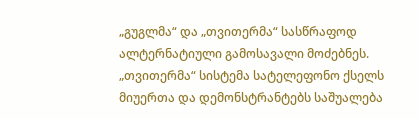„გუგლმა“ და „თვითერმა“ სასწრაფოდ ალტერნატიული გამოსავალი მოძებნეს. „თვითერმა“ სისტემა სატელეფონო ქსელს მიუერთა და დემონსტრანტებს საშუალება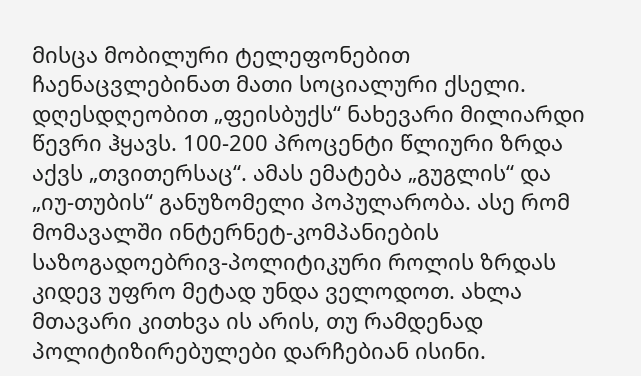მისცა მობილური ტელეფონებით ჩაენაცვლებინათ მათი სოციალური ქსელი.
დღესდღეობით „ფეისბუქს“ ნახევარი მილიარდი წევრი ჰყავს. 100-200 პროცენტი წლიური ზრდა აქვს „თვითერსაც“. ამას ემატება „გუგლის“ და „იუ-თუბის“ განუზომელი პოპულარობა. ასე რომ მომავალში ინტერნეტ-კომპანიების საზოგადოებრივ-პოლიტიკური როლის ზრდას კიდევ უფრო მეტად უნდა ველოდოთ. ახლა მთავარი კითხვა ის არის, თუ რამდენად პოლიტიზირებულები დარჩებიან ისინი.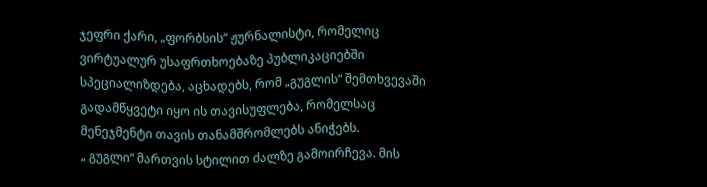ჯეფრი ქარი, „ფორბსის“ ჟურნალისტი, რომელიც ვირტუალურ უსაფრთხოებაზე პუბლიკაციებში სპეციალიზდება, აცხადებს, რომ „გუგლის“ შემთხვევაში გადამწყვეტი იყო ის თავისუფლება, რომელსაც მენეჯმენტი თავის თანამშრომლებს ანიჭებს.
„ გუგლი“ მართვის სტილით ძალზე გამოირჩევა. მის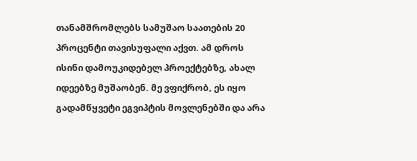თანამშრომლებს სამუშაო საათების 20 პროცენტი თავისუფალი აქვთ. ამ დროს ისინი დამოუკიდებელ პროექტებზე, ახალ იდეებზე მუშაობენ. მე ვფიქრობ, ეს იყო გადამწყვეტი ეგვიპტის მოვლენებში და არა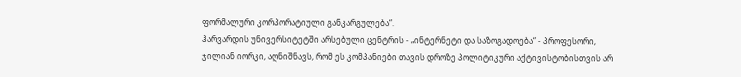ფორმალური კორპორატიული განკარგულება“.
ჰარვარდის უნივერსიტეტში არსებული ცენტრის - „ინტერნეტი და საზოგადოება“ - პროფესორი, ჯილიან იორკი, აღნიშნავს, რომ ეს კომპანიები თავის დროზე პოლიტიკური აქტივისტობისთვის არ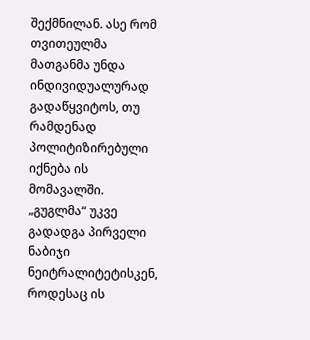შექმნილან. ასე რომ თვითეულმა მათგანმა უნდა ინდივიდუალურად გადაწყვიტოს, თუ რამდენად პოლიტიზირებული იქნება ის მომავალში. „გუგლმა“ უკვე გადადგა პირველი ნაბიჯი ნეიტრალიტეტისკენ, როდესაც ის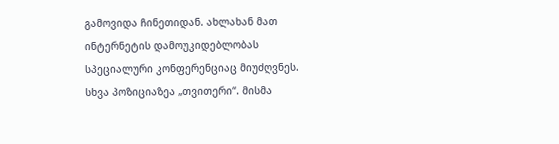გამოვიდა ჩინეთიდან. ახლახან მათ ინტერნეტის დამოუკიდებლობას სპეციალური კონფერენციაც მიუძღვნეს. სხვა პოზიციაზეა „თვითერი“. მისმა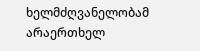ხელმძღვანელობამ არაერთხელ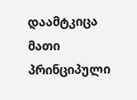დაამტკიცა მათი პრინციპული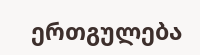ერთგულება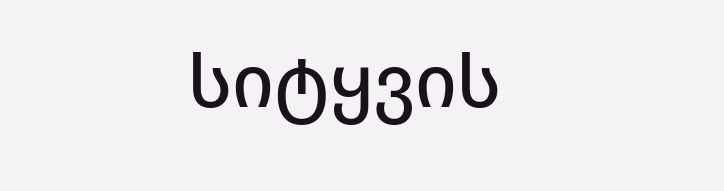სიტყვის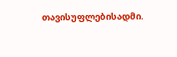თავისუფლებისადმი.